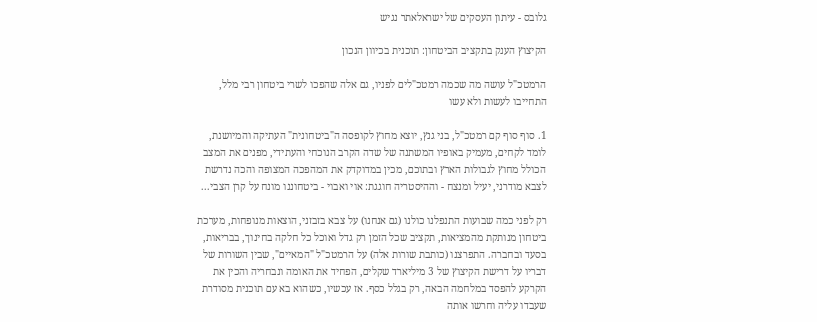גלובס - עיתון העסקים של ישראלאתר נגיש

הקיצוץ הענק בתקציב הביטחון: תוכנית בכיוון הנכון

הרמטכ"ל עושה מה שכמה רמטכ"לים לפניו, גם אלה שהפכו לשרי ביטחון רבי מלל, התחייבו לעשות ולא עשו

1. סוף סוף קם רמטכ"ל, בני גנץ, יוצא מחוץ לקופסה ה"ביטחונית" העתיקה והמיושנת, לומד לקחים, מעמיק באופיו המשתנה של שדה הקרב הנוכחי והעתידי, מפנים את המצב הכולל מחוץ לגבולות הארץ ובתוכם, מכין במדוקדק את המהפכה המצופה והכה נדרשת לצבא מודרני, יעיל ומנצח - וההיסטריה חוגגת: אוי ואבוי - ביטחוננו מונח על קרן הצבי...

רק לפני כמה שבועות התנפלנו כולנו (גם אנחנו) על צבא בזבזני, הוצאות מנופחות, מערכת ביטחון מנותקת מהמציאות, תקציב שכל הזמן רק גדל ואוכל כל חלקה בחינוך, בבריאות, בסעד ובחברה. התפרצנו (כותבת שורות אלה) על הרמטכ"ל "המאיים", שבין השורות של דבריו על דרישת הקיצוץ של 3 מיליארד שקלים, הפחיד את האומה ונבחריה והכין את הקרקע להפסד במלחמה הבאה, רק בגלל כסף. אז עכשיו, כשהוא בא עם תוכנית מסודרת שעבדו עליה וחרשו אותה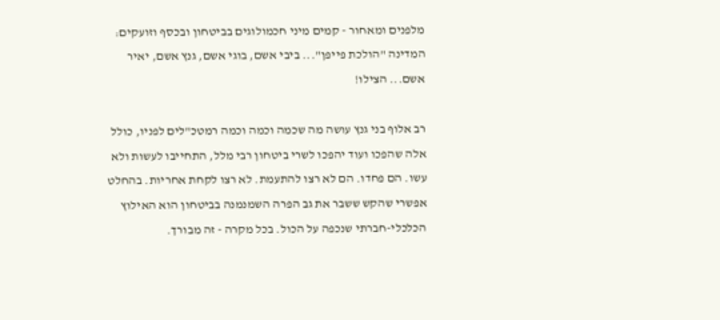מלפנים ומאחור - קמים מיני חכמולוגים בביטחון ובכסף וזועקים: המדינה "הולכת פייפן"... ביבי אשם, בוגי אשם, גנץ אשם, יאיר אשם... הצילו!

רב אלוף בני גנץ עושה מה שכמה וכמה וכמה רמטכ"לים לפניו, כולל אלה שהפכו ועוד יהפכו לשרי ביטחון רבי מלל, התחייבו לעשות ולא עשו. הם פחדו. הם לא רצו להתעמת. לא רצו לקחת אחריות. בהחלט אפשרי שהקש ששבר את גב הפרה השמנמנה בביטחון הוא האילוץ הכלכלי-חברתי שנכפה על הכול. בכל מקרה - זה מבורך.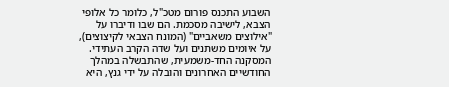השבוע התכנס פורום מטכ"ל, כלומר כל אלופי הצבא, לישיבה מסכמת. הם שבו ודיברו על "אילוצים משאביים" (המונח הצבאי לקיצוצים), על איומים משתנים ועל שדה הקרב העתידי. המסקנה החד-משמעית, שהתבשלה במהלך החודשיים האחרונים והובלה על ידי גנץ, היא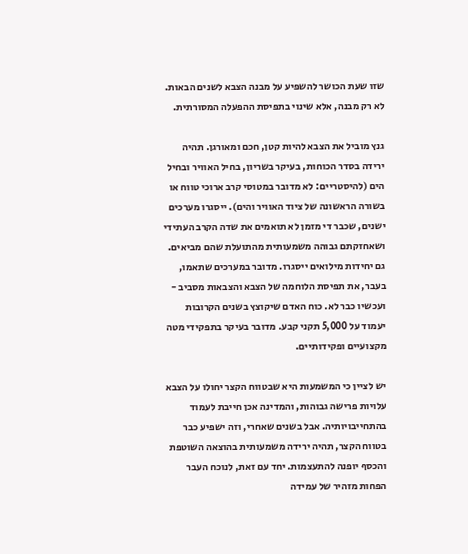שזו שעת הכושר להשפיע על מבנה הצבא לשנים הבאות. לא רק מבנה, אלא שינוי בתפיסת ההפעלה המסורתית.

גנץ מוביל את הצבא להיות קטן, חכם ומאורגן. תהיה ירידה בסדר הכוחות, בעיקר בשריון, בחיל האוויר ובחיל הים (להיסטריים: לא מדובר במטוסי קרב ארוכי טווח או בשורה הראשונה של ציוד האוויר והים). ייסגרו מערכים ישנים, שכבר די מזמן לא תואמים את שדה הקרב העתידי ושאחזקתם גבוהה משמעותית מהתועלת שהם מביאים. גם יחידות מילואים ייסגרו. מדובר במערכים שתאמו, בעבר, את תפיסת הלוחמה של הצבא והצבאות מסביב - ועכשיו כבר לא. כוח האדם שיקוצץ בשנים הקרובות יעמוד על 5,000 תקני קבע. מדובר בעיקר בתפקידי מטה מקצועיים ופקידותיים.

יש לציין כי המשמעות היא שבטווח הקצר יחולו על הצבא עלויות פרישה גבוהות, והמדינה אכן חייבת לעמוד בהתחייבויותיה. אבל בשנים שאחרי, וזה ישפיע כבר בטווח הקצר, תהיה ירידה משמעותית בהוצאה השוטפת והכסף יופנה להתעצמות. יחד עם זאת, לנוכח העבר הפחות מזהיר של עמידה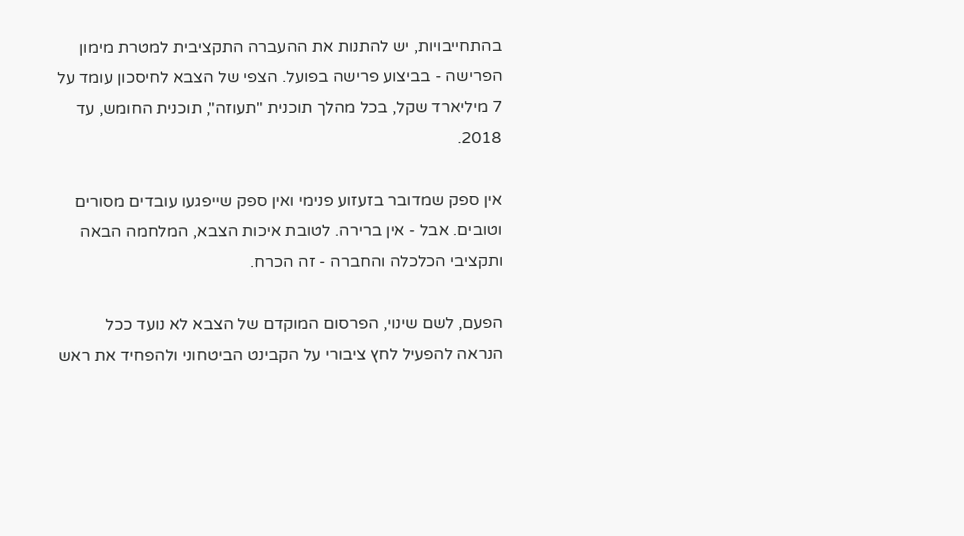בהתחייבויות, יש להתנות את ההעברה התקציבית למטרת מימון הפרישה - בביצוע פרישה בפועל. הצפי של הצבא לחיסכון עומד על 7 מיליארד שקל, בכל מהלך תוכנית "תעוזה", תוכנית החומש, עד 2018.

אין ספק שמדובר בזעזוע פנימי ואין ספק שייפגעו עובדים מסורים וטובים. אבל - אין ברירה. לטובת איכות הצבא, המלחמה הבאה ותקציבי הכלכלה והחברה - זה הכרח.

הפעם, לשם שינוי, הפרסום המוקדם של הצבא לא נועד ככל הנראה להפעיל לחץ ציבורי על הקבינט הביטחוני ולהפחיד את ראש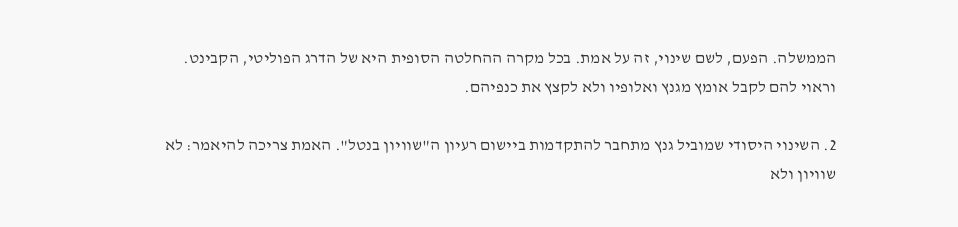הממשלה. הפעם, לשם שינוי, זה על אמת. בכל מקרה ההחלטה הסופית היא של הדרג הפוליטי, הקבינט. וראוי להם לקבל אומץ מגנץ ואלופיו ולא לקצץ את כנפיהם.

2. השינוי היסודי שמוביל גנץ מתחבר להתקדמות ביישום רעיון ה"שוויון בנטל". האמת צריכה להיאמר: לא שוויון ולא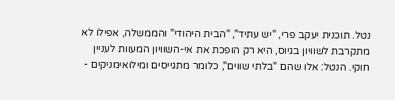נטל. תוכנית יעקב פרי, "יש עתיד", "הבית היהודי" והממשלה, אפילו לא מתקרבת לשוויון בגיוס, היא רק הופכת את אי-השוויון המעוות לעניין חוקי. הנטל: אלו שהם "בלתי שווים", כלומר מתגייסים ומילואימניקים -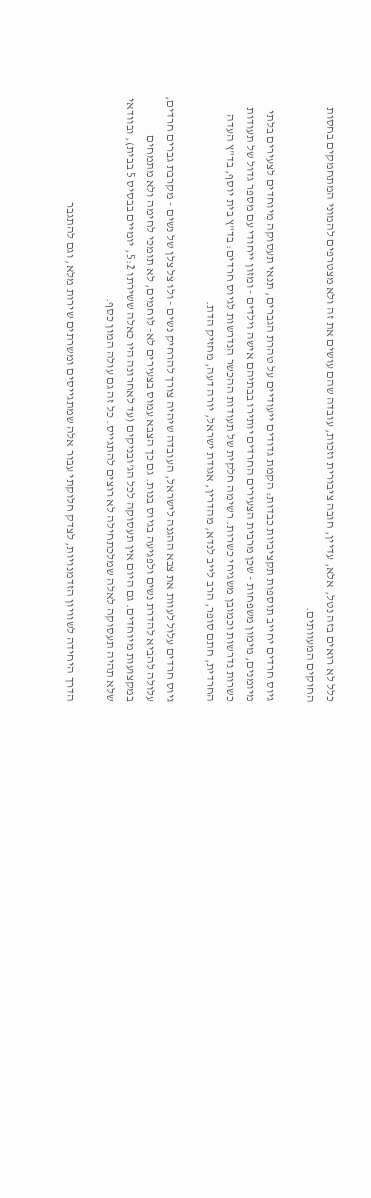כלל לא רואים בזה נטל, אלא, עדיין, חובה ציבורית וזכות, עובדה שהם עושים את זה ולא מצטרפים להמוני המתחמקים בחסות החוקים המעוותים.

גיוס חרדים יחייב תוספות תקציביות כבדות: הקמת גדודים ייעודיים על טהרת הגברים, תנאי תעסוקה מיוחדים לצעירים בלתי מיומנים, מימון משפחות - שכן מרבית הצעירים החרדים יותירו בבתיהם אישה וילדים - ומזון ייחודי עם מספר גדול של תעודות כשרות נדרשות וכמובן משגיחי כשרות. רשימה חלקית של תעודות ההכשר הנדרשות לגיוס חרדים: בד"ץ בית יוסף, בד"ץ העדה החרדית, חתם סופר, הרב לייב לנדא, מהדרין, אגודת ישראל, יורה דעה, מחזיק הדת.

גיוס חרדים עלול לעוות את צבא ההגנה לישראל, העובדה שיהיה צורך להרחיק נשים - ולו צל צלן של נשים - מקרבת גברים חרדים, עלולה להביא להדרת נשים ולפגיעה בגיוס בנות. גם כך הצבא עמוס בצעירים לא- לוחמים, לא תומכי לחימה ולא מתמחים במקצועות מיוחדים. גם היום אין תעסוקה לכל הג'ובניקים (עד לאחרונה היו כאלה ששירתו 5:2, יומיים בבסיס 5 בבית), ובוודאי שלא תהיה תעסוקה לאלה שמלכתחילה לא רוצים להתגייס. כל זה גם עולה המון כסף.

הדרך היחידה לשוויון הזדמנויות, לצדק חלוקתי עבור אלה שמתגייסים ומשרתים שירות מלא, וגם להתגבר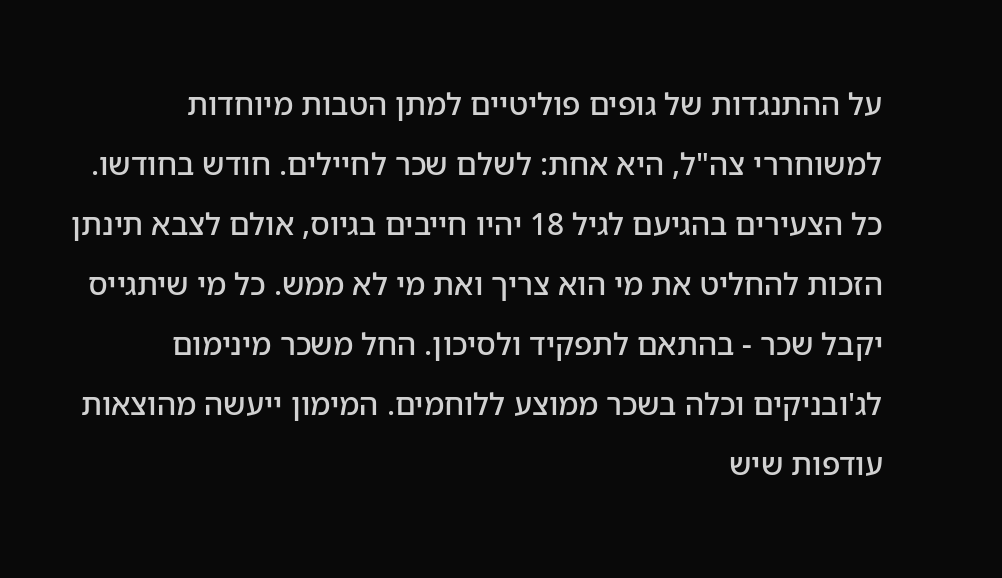על ההתנגדות של גופים פוליטיים למתן הטבות מיוחדות למשוחררי צה"ל, היא אחת: לשלם שכר לחיילים. חודש בחודשו. כל הצעירים בהגיעם לגיל 18 יהיו חייבים בגיוס, אולם לצבא תינתן הזכות להחליט את מי הוא צריך ואת מי לא ממש. כל מי שיתגייס יקבל שכר - בהתאם לתפקיד ולסיכון. החל משכר מינימום לג'ובניקים וכלה בשכר ממוצע ללוחמים. המימון ייעשה מהוצאות עודפות שיש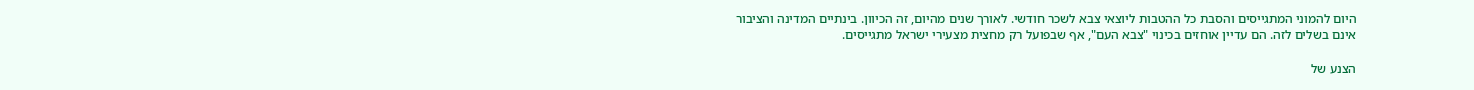היום להמוני המתגייסים והסבת כל ההטבות ליוצאי צבא לשכר חודשי. לאורך שנים מהיום, זה הכיוון. בינתיים המדינה והציבור אינם בשלים לזה. הם עדיין אוחזים בכינוי "צבא העם", אף שבפועל רק מחצית מצעירי ישראל מתגייסים.

הצנע של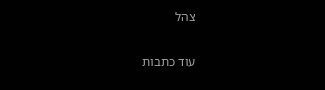צהל

עוד כתבות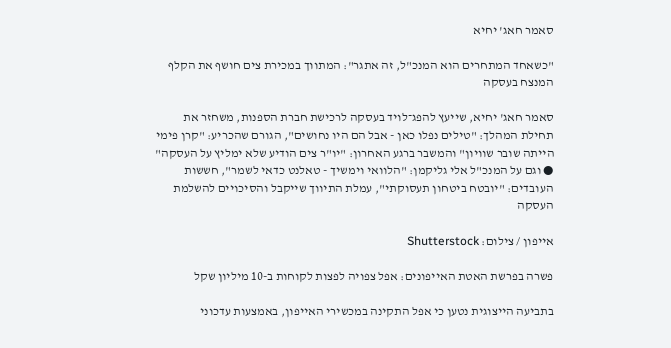סאמר חאג' יחיא

"כשאחד המתחרים הוא המנכ"ל, זה אתגר": המתווך במכירת צים חושף את הקלף המנצח בעסקה

סאמר חאג' יחיא, שייעץ להפג־לויד בעסקה לרכישת חברת הספנות, משחזר את תחילת המהלך: "טילים נפלו כאן - אבל הם היו נחושים", הגורם שהכריע: "קרן פימי הייתה שובר שוויון" והמשבר ברגע האחרון: "יו"ר צים הודיע שלא ימליץ על העסקה" ● וגם על המנכ"ל אלי גליקמן: "הלוואי וימשיך - טאלנט כדאי לשמר", חששות העובדים: "יובטח ביטחון תעסוקתי", עמלת התיווך שייקבל והסיכויים להשלמת העסקה

אייפון / צילום: Shutterstock

פשרה בפרשת האטת האייפונים: אפל צפויה לפצות לקוחות ב-10 מיליון שקל

בתביעה הייצוגית נטען כי אפל התקינה במכשירי האייפון, באמצעות עדכוני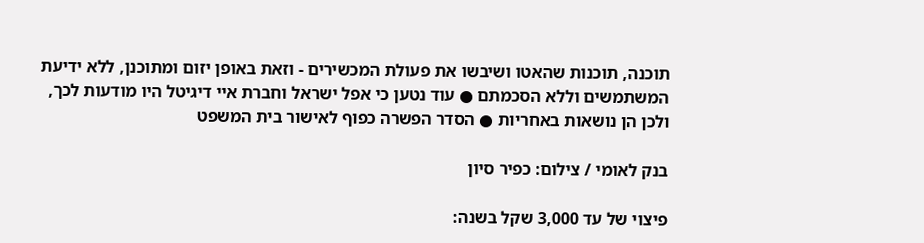תוכנה, תוכנות שהאטו ושיבשו את פעולת המכשירים - וזאת באופן יזום ומתוכנן, ללא ידיעת המשתמשים וללא הסכמתם ● עוד נטען כי אפל ישראל וחברת איי דיגיטל היו מודעות לכך, ולכן הן נושאות באחריות ● הסדר הפשרה כפוף לאישור בית המשפט

בנק לאומי / צילום: כפיר סיון

פיצוי של עד 3,000 שקל בשנה: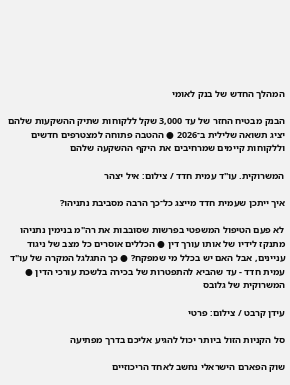המהלך החדש של בנק לאומי

הבנק מבטיח החזר של עד 3,000 שקל ללקוחות שתיק ההשקעות שלהם יציג תשואה שלילית ב־2026 ● ההטבה פתוחה למצטרפים חדשים וללקוחות קיימים שמרחיבים את היקף ההשקעה שלהם

המשרוקית. עו''ד עמית חדד / צילום: איל יצהר

איך ייתכן שעמית חדד מייצג כל־כך הרבה מסביבת נתניהו?

לא פעם הטיפול המשפטי בפרשות שסובבות את רה"מ בנימין נתניהו מתנקז לידיו של אותו עורך דין ● הכללים אוסרים כל מצב של ניגוד עניינים, אבל האם יש בכלל מי שמפקח? ● כך התגלגל המקרה של עו"ד עמית חדד - עד שהביא להתפטרות של בכירה בלשכת עורכי הדין ● המשרוקית של גלובס

עידן קרבט / צילום: פרטי

סל הקניות הזול ביותר יכול להגיע אליכם בדרך מפתיעה

שוק הפארם הישראלי נחשב לאחד הריכוזיים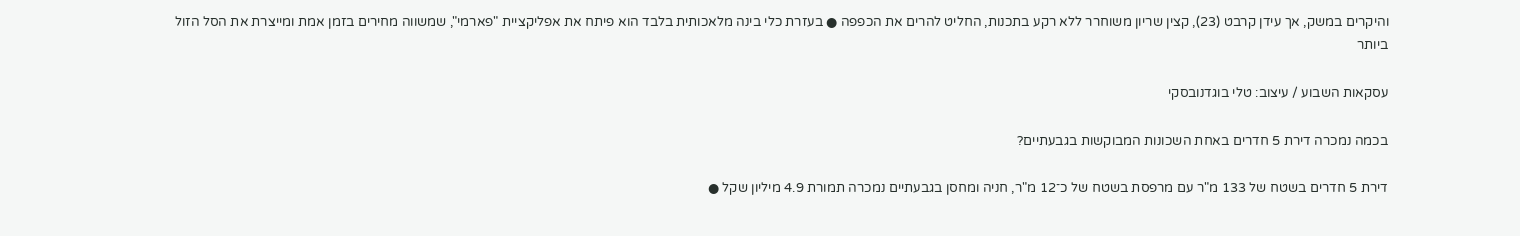והיקרים במשק, אך עידן קרבט (23), קצין שריון משוחרר ללא רקע בתכנות, החליט להרים את הכפפה ● בעזרת כלי בינה מלאכותית בלבד הוא פיתח את אפליקציית "פארמי", שמשווה מחירים בזמן אמת ומייצרת את הסל הזול ביותר

עסקאות השבוע / עיצוב: טלי בוגדנובסקי

בכמה נמכרה דירת 5 חדרים באחת השכונות המבוקשות בגבעתיים?

דירת 5 חדרים בשטח של 133 מ"ר עם מרפסת בשטח של כ־12 מ"ר, חניה ומחסן בגבעתיים נמכרה תמורת 4.9 מיליון שקל ●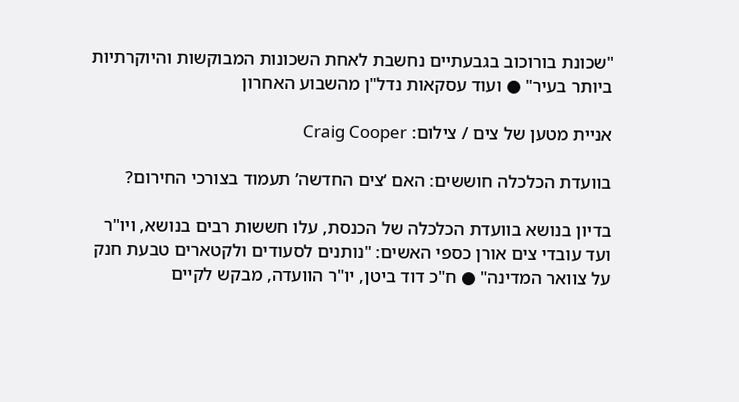"שכונת בורוכוב בגבעתיים נחשבת לאחת השכונות המבוקשות והיוקרתיות ביותר בעיר" ● ועוד עסקאות נדל"ן מהשבוע האחרון

אניית מטען של צים / צילום: Craig Cooper

בוועדת הכלכלה חוששים: האם ‘צים החדשה’ תעמוד בצורכי החירום?

בדיון בנושא בוועדת הכלכלה של הכנסת, עלו חששות רבים בנושא, ויו"ר ועד עובדי צים אורן כספי האשים: "נותנים לסעודים ולקטארים טבעת חנק על צוואר המדינה" ● ח"כ דוד ביטן, יו"ר הוועדה, מבקש לקיים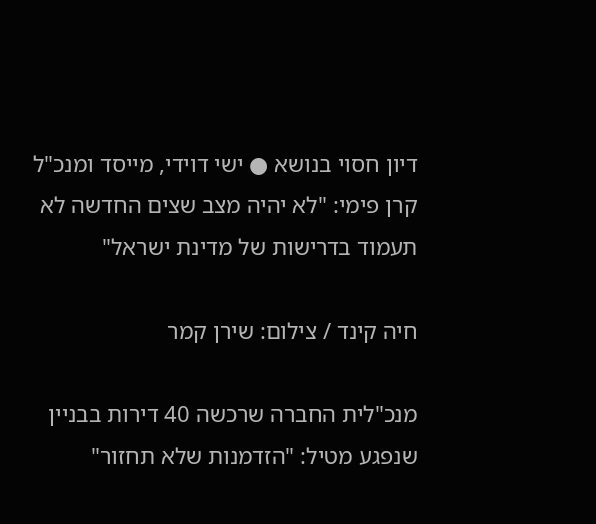דיון חסוי בנושא ● ישי דוידי, מייסד ומנכ"ל קרן פימי: "לא יהיה מצב שצים החדשה לא תעמוד בדרישות של מדינת ישראל"

חיה קינד / צילום: שירן קמר

מנכ"לית החברה שרכשה 40 דירות בבניין שנפגע מטיל: "הזדמנות שלא תחזור"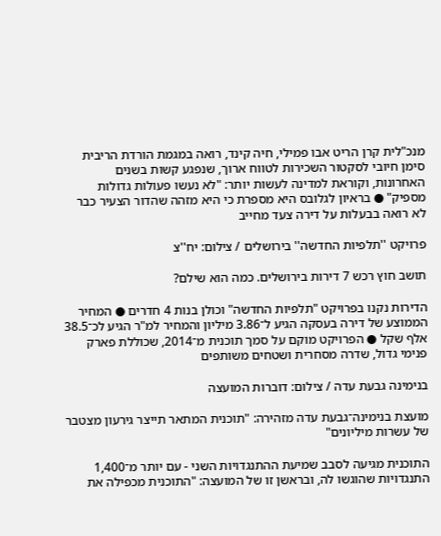מנכ"לית קרן הריט אבו פמילי, חיה קינד, רואה במגמת הורדת הריבית סימן חיובי לסקטור השכירות לטווח ארוך, שנפגע קשות בשנים האחרונות, וקוראת למדינה לעשות יותר: "לא נעשו פעולות גדולות מספיק" ● בראיון לגלובס היא מספרת כי היא מזהה שהדור הצעיר כבר לא רואה בבעלות על דירה צעד מחייב

פרויקט ''תלפיות החדשה'' בירושלים / צילום: יח''צ

תושב חוץ רכש 7 דירות בירושלים. כמה הוא שילם?

הדירות נקנו בפרויקט "תלפיות החדשה" וכולן בנות 4 חדרים ● המחיר הממוצע של דירה בעסקה הגיע ל־3.86 מיליון והמחיר למ"ר הגיע לכ־38.5 אלף שקל ● הפרויקט מוקם על סמך תוכנית מ־2014, שכוללת פארק פנימי גדול, שדרה מסחרית ושטחים משותפים

בנימינה גבעת עדה / צילום: דוברות המועצה

מועצת בנימינה־גבעת עדה מזהירה: "תוכנית המתאר תייצר גירעון מצטבר של עשרות מיליונים"

התוכנית מגיעה לסבב שמיעת ההתנגדויות השני - עם יותר מ־1,400 התנגדויות שהוגשו לה, ובראשן זו של המועצה: "התוכנית מכפילה את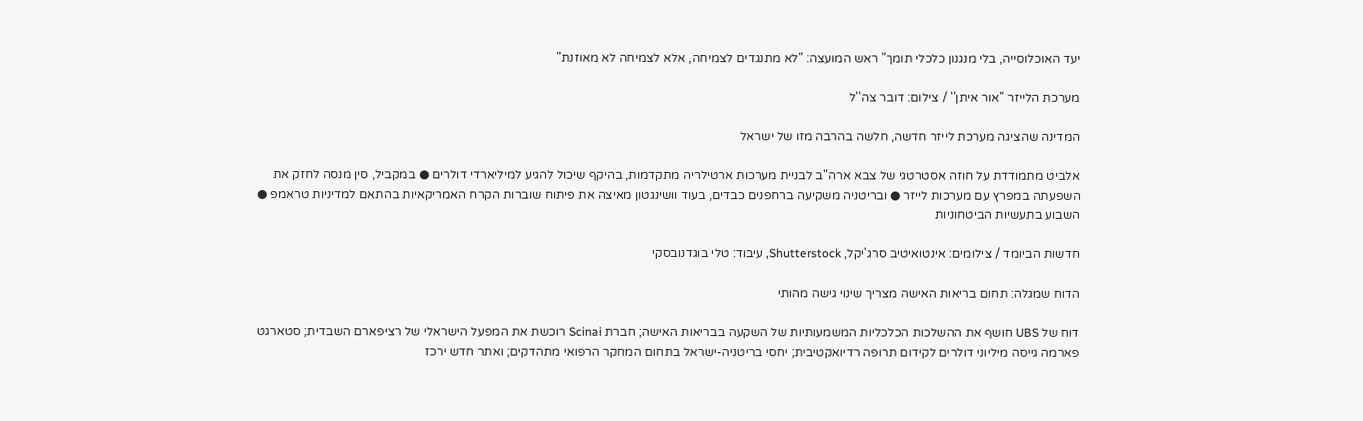יעד האוכלוסייה, בלי מנגנון כלכלי תומך" ראש המועצה: "לא מתנגדים לצמיחה, אלא לצמיחה לא מאוזנת"

מערכת הלייזר ''אור איתן'' / צילום: דובר צה''ל

המדינה שהציגה מערכת לייזר חדשה, חלשה בהרבה מזו של ישראל

אלביט מתמודדת על חוזה אסטרטגי של צבא ארה"ב לבניית מערכות ארטילריה מתקדמות, בהיקף שיכול להגיע למיליארדי דולרים ● במקביל, סין מנסה לחזק את השפעתה במפרץ עם מערכות לייזר ● ובריטניה משקיעה ברחפנים כבדים, בעוד וושינגטון מאיצה את פיתוח שוברות הקרח האמריקאיות בהתאם למדיניות טראמפ ● השבוע בתעשיות הביטחוניות

חדשות הביומד / צילומים: אינטואיטיב סרג'יקל, Shutterstock, עיבוד: טלי בוגדנובסקי

הדוח שמגלה: תחום בריאות האישה מצריך שינוי גישה מהותי

דוח של UBS חושף את ההשלכות הכלכליות המשמעותיות של השקעה בבריאות האישה; חברת Scinai רוכשת את המפעל הישראלי של רציפארם השבדית; סטארגט פארמה גייסה מיליוני דולרים לקידום תרופה רדיואקטיבית; יחסי בריטניה-ישראל בתחום המחקר הרפואי מתהדקים; ואתר חדש ירכז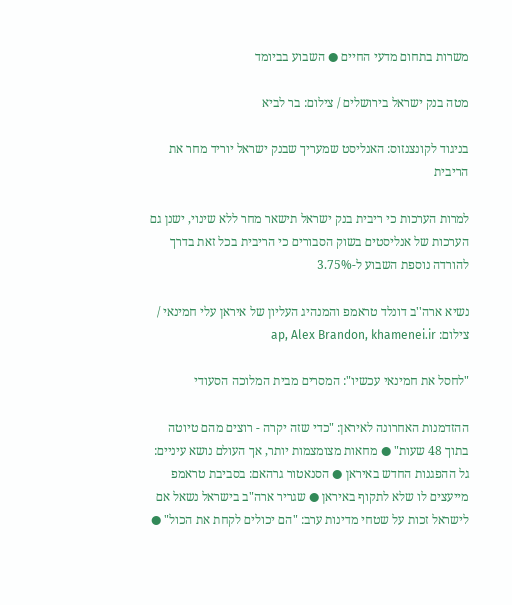משרות בתחום מדעי החיים ● השבוע בביומד

מטה בנק ישראל בירושלים / צילום: בר לביא

בניגוד לקונצנזוס: האנליסט שמעריך שבנק ישראל יוריד מחר את הריבית

למרות הערכות כי ריבית בנק ישראל תישאר מחר ללא שינוי, ישנן גם הערכות של אנליסטים בשוק הסבורים כי הריבית בכל זאת בדרך להורדה נוספת השבוע ל-3.75%

נשיא ארה''ב דונלד טראמפ והמנהיג העליון של איראן עלי חמינאי / צילום: ap, Alex Brandon, khamenei.ir

"לחסל את חמינאי עכשיו": המסרים מבית המלוכה הסעודי

ההזדמנות האחרונה לאיראן: "כדי שזה יקרה - רוצים מהם טיוטה בתוך 48 שעות" ● מחאות מצומצמות יותר, אך העולם נושא עיניים: גל ההפגנות החדש באיראן ● הסנאטור גרהאם: בסביבת טראמפ מייעצים לו שלא לתקוף באיראן ● שגריר ארה"ב בישראל נשאל אם לישראל זכות על שטחי מדינות ערב: "הם יכולים לקחת את הכול" ●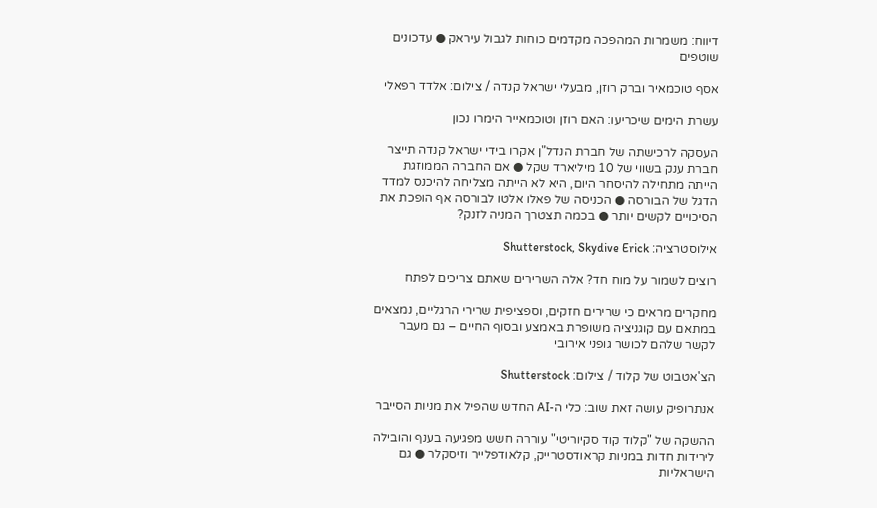דיווח: משמרות המהפכה מקדמים כוחות לגבול עיראק ● עדכונים שוטפים

אסף טוכמאיר וברק רוזן, מבעלי ישראל קנדה / צילום: אלדד רפאלי

עשרת הימים שיכריעו: האם רוזן וטוכמאייר הימרו נכון

העסקה לרכישתה של חברת הנדל"ן אקרו בידי ישראל קנדה תייצר חברת ענק בשווי של 10 מיליארד שקל ● אם החברה הממוזגת הייתה מתחילה להיסחר היום, היא לא הייתה מצליחה להיכנס למדד הדגל של הבורסה ● הכניסה של פאלו אלטו לבורסה אף הופכת את הסיכויים לקשים יותר ● בכמה תצטרך המניה לזנק?

אילוסטרציה: Shutterstock, Skydive Erick

רוצים לשמור על מוח חד? אלה השרירים שאתם צריכים לפתח

מחקרים מראים כי שרירים חזקים, וספציפית שרירי הרגליים, נמצאים במתאם עם קוגניציה משופרת באמצע ובסוף החיים – גם מעבר לקשר שלהם לכושר גופני אירובי

הצ'אטבוט של קלוד / צילום: Shutterstock

אנתרופיק עושה זאת שוב: כלי ה-AI החדש שהפיל את מניות הסייבר

ההשקה של "קלוד קוד סקיוריטי" עוררה חשש מפגיעה בענף והובילה לירידות חדות במניות קראודסטרייק, קלאודפלייר וזיסקלר ● גם הישראליות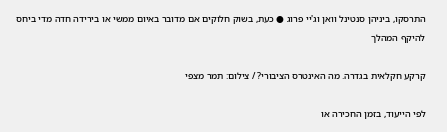התרסקו, ביניהן סנטינל וואן וג'יי פרוג ● כעת, בשוק חלוקים אם מדובר באיום ממשי או בירידה חדה מדי ביחס להיקף המהלך

קרקע חקלאית בגדרה. מה האינטרס הציבורי? / צילום: תמר מצפי

לפי הייעוד, בזמן החכירה או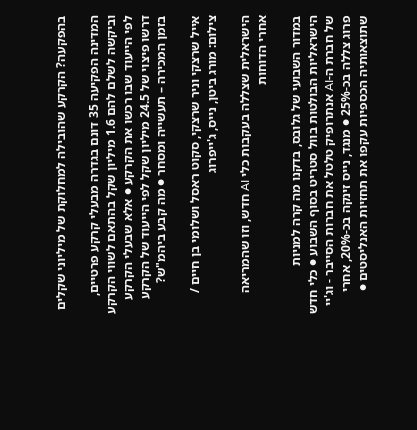בהפקעה? הקרקע שהובילה למחלוקת של מיליוני שקלים

המדינה הפקיעה 35 דונם בגדרה מבעלי קרקע פרטיים, וביקשה לשלם להם 1.6 מיליון שקל בהתאם לשווי הקרקע לפי הייעוד שבו רכשו את הקרקע ● אלא שבעלי הקרקע דרשו פיצוי של 24.5 מיליון שקל לפי הייעוד של הקרקע בזמן המכירה – תעשייה ומסחר ● מה קבע ביהמ"ש?

אייל שרצקי וניר שרצקי, סקוט ראסל ושלומי בן חיים / צילום: מורג ביטן, נייס, ג'ייפרוג

הישראלית שצללה בעקבות כלי AI חדש, וזו שהמריאה אחרי הדוחות

במדור השבועי של גלובס, בדקנו מה קרה למניות הישראליות הבולטות בוול סטריט בסוף השבוע ● כלי חדש של חברת ה-AI אנתרופיק טלטל את חברות הסייבר - וג'יי פרוג צללה בכ-25% ● מנגד, נייס זינקה בכ-20%, אחרי שתוצאותיה הכספיות עקפו את תחזיות האנליסטים ●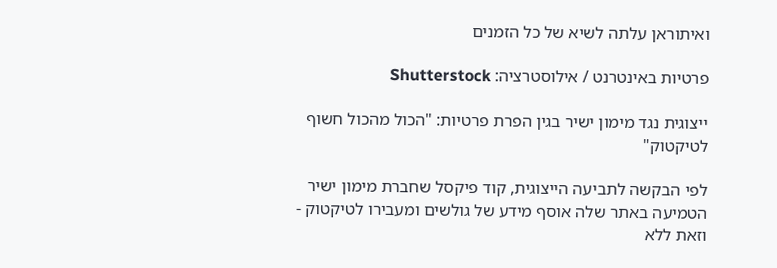ואיתוראן עלתה לשיא של כל הזמנים

פרטיות באינטרנט / אילוסטרציה: Shutterstock

ייצוגית נגד מימון ישיר בגין הפרת פרטיות: "הכול מהכול חשוף לטיקטוק"

לפי הבקשה לתביעה הייצוגית, קוד פיקסל שחברת מימון ישיר הטמיעה באתר שלה אוסף מידע של גולשים ומעבירו לטיקטוק - וזאת ללא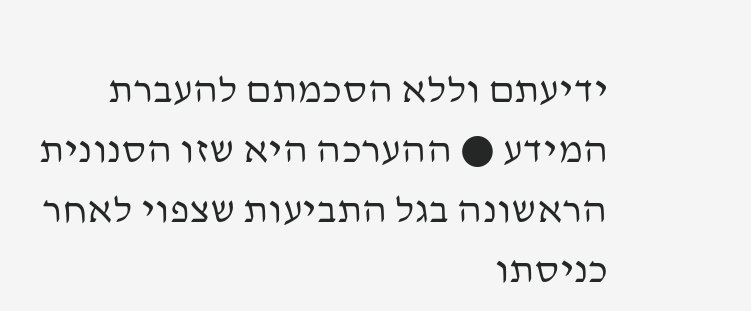ידיעתם וללא הסכמתם להעברת המידע ● ההערכה היא שזו הסנונית הראשונה בגל התביעות שצפוי לאחר כניסתו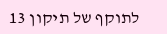לתוקף של תיקון 13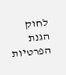לחוק הגנת הפרטיות